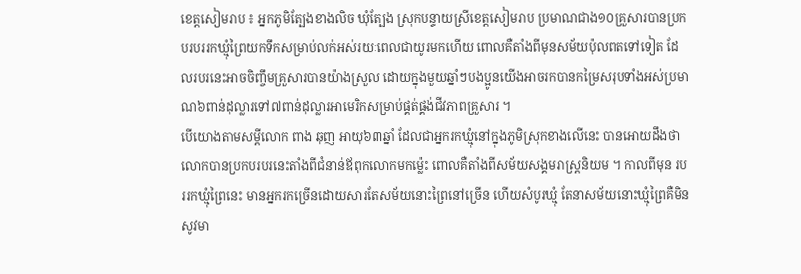ខេត្តសៀមរាប ៖ អ្នកភូមិត្បែងខាងលិច ឃុំត្បែង ស្រុកបន្ទាយស្រីខេត្តសៀមរាប ប្រមាណជាង១០គ្រួសារបានប្រកបរបររកឃ្មុំព្រៃយកទឹកសម្រាប់លក់អស់រយៈពេលជាយូរមកហើយ ពោលគឺតាំងពីមុនសម័យប៉ុលពតទៅទៀត ដែលរបរនេះអាចចិញ្ចឹមគ្រួសារបានយ៉ាងស្រួល ដោយក្នុងមួយឆ្នាំៗបងប្អូនយើងអាចរកបានកម្រៃសរុបទាំងអស់ប្រមាណ៦ពាន់ដុល្លារទៅ៧ពាន់ដុល្លារអាមេរិកសម្រាប់ផ្គត់ផ្គង់ជីវភាពគ្រួសារ ។
បើយោងតាមសម្ដីលោក ពាង ឆុញ អាយុ៦៣ឆ្នាំ ដែលជាអ្នករកឃ្មុំនៅក្នុងភូមិស្រុកខាងលើនេះ បានអោយដឹងថា លោកបានប្រកបរបរនេះតាំងពីជំនាន់ឪពុកលោកមកម្ល៉េះ ពោលគឺតាំងពីសម័យសង្គមរាស្ត្រនិយម ។ កាលពីមុន របររកឃ្មុំព្រៃនេះ មានអ្នករកច្រើនដោយសារតែសម័យនោះព្រៃនៅច្រើន ហើយសំបូរឃ្មុំ តែនាសម័យនោះឃ្មុំព្រៃគឺមិនសូវមា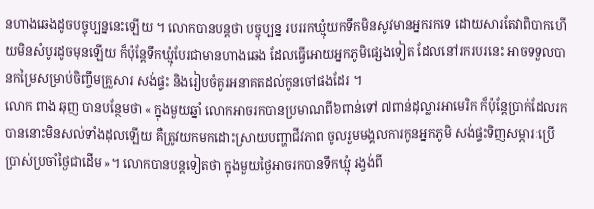នហាងឆេងដូចបច្ចុប្បន្ននេះឡើយ ។ លោកបានបន្តថា បច្ចុប្បន្ន របររកឃ្មុំយកទឹកមិនសូវមានអ្នករកទេ ដោយសារតែវាពិបាកហើយមិនសំបូរដូចមុនឡើយ ក៏ប៉ុន្តែទឹកឃ្មុំបែរជាមានហាងឆេង ដែលធ្វើអោយអ្នកភូមិផ្សេងទៀត ដែលនៅរករបរនេះ អាចទទួលបានកម្រៃសម្រាប់ចិញ្ចឹមគ្រួសារ សង់ផ្ទះ និងរៀបចំគូរអនាគតដល់កូនចៅផងដែរ ។
លោក ពាង ឆុញ បានបន្ថែមថា « ក្នុងមួយឆ្នាំ លោកអាចរកបានប្រមាណពី៦ពាន់ទៅ ៧ពាន់ដុល្លារអាមេរិក ក៏ប៉ុន្តែប្រាក់ដែលរកបាននោះមិនសល់ទាំងដុលឡើយ គឺត្រូវយកមកដោះស្រាយបញ្ហាជីវភាព ចូលរួមមង្គលការកូនអ្នកភូមិ សង់ផ្ទះទិញសម្ភារៈប្រើប្រាស់ប្រចាំថ្ងៃជាដើម »។ លោកបានបន្តទៀតថា ក្នុងមួយថ្ងៃអាចរកបានទឹកឃ្មុំ រង្វង់ពី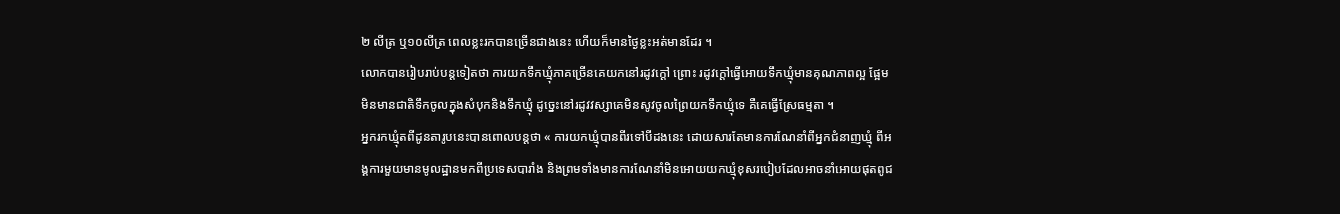២ លីត្រ ឬ១០លីត្រ ពេលខ្លះរកបានច្រើនជាងនេះ ហើយក៏មានថ្ងៃខ្លះអត់មានដែរ ។
លោកបានរៀបរាប់បន្តទៀតថា ការយកទឹកឃ្មុំភាគច្រើនគេយកនៅរដូវក្ដៅ ព្រោះ រដូវក្ដៅធ្វើអោយទឹកឃ្មុំមានគុណភាពល្អ ផ្អែម មិនមានជាតិទឹកចូលក្នុងសំបុកនិងទឹកឃ្មុំ ដូច្នេះនៅរដូវវស្សាគេមិនសូវចូលព្រៃយកទឹកឃ្មុំទេ គឺគេធ្វើស្រែធម្មតា ។
អ្នករកឃ្មុំតពីដូនតារូបនេះបានពោលបន្តថា « ការយកឃ្មុំបានពីរទៅបីដងនេះ ដោយសារតែមានការណែនាំពីអ្នកជំនាញឃ្មុំ ពីអង្គការមួយមានមូលដ្ឋានមកពីប្រទេសបារាំង និងព្រមទាំងមានការណែនាំមិនអោយយកឃ្មុំខុសរបៀបដែលអាចនាំអោយផុតពូជ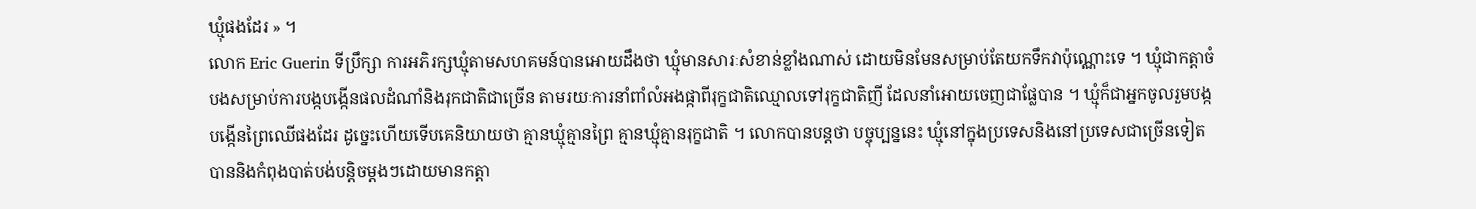ឃ្មុំផងដែរ » ។
លោក Eric Guerin ទីប្រឹក្សា ការអភិរក្សឃ្មុំតាមសហគមន៍បានអោយដឹងថា ឃ្មុំមានសារៈសំខាន់ខ្លាំងណាស់ ដោយមិនមែនសម្រាប់តែយកទឹកវាប៉ុណ្ណោះទេ ។ ឃ្មុំជាកត្តាចំបងសម្រាប់ការបង្កបង្កើនផលដំណាំនិងរុកជាតិជាច្រើន តាមរយៈការនាំពាំលំអងផ្កាពីរុក្ខជាតិឈ្មោលទៅរុក្ខជាតិញី ដែលនាំអោយចេញជាផ្លែបាន ។ ឃ្មុំក៏ជាអ្នកចូលរួមបង្កបង្កើនព្រៃឈើផងដែរ ដូច្នេះហើយទើបគេនិយាយថា គ្មានឃ្មុំគ្មានព្រៃ គ្មានឃ្មុំគ្មានរុក្ខជាតិ ។ លោកបានបន្តថា បច្ចុប្បន្ននេះ ឃ្មុំនៅក្នុងប្រទេសនិងនៅប្រទេសជាច្រើនទៀត បាននិងកំពុងបាត់បង់បន្តិចម្ដងៗដោយមានកត្តា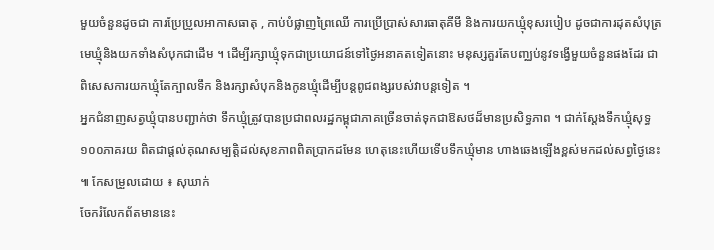មួយចំនួនដូចជា ការប្រែប្រួលអាកាសធាតុ , កាប់បំផ្លាញព្រៃឈើ ការប្រើប្រាស់សារធាតុគីមី និងការយកឃ្មុំខុសរបៀប ដូចជាការដុតសំបុត្រមេឃ្មុំនិងយកទាំងសំបុកជាដើម ។ ដើម្បីរក្សាឃ្មុំទុកជាប្រយោជន៍ទៅថ្ងៃអនាគតទៀតនោះ មនុស្សគួរតែបញ្ឈប់នូវទង្វើមួយចំនួនផងដែរ ជាពិសេសការយកឃ្មុំតែក្បាលទឹក និងរក្សាសំបុកនិងកូនឃ្មុំដើម្បីបន្តពូជពង្សរបស់វាបន្តទៀត ។
អ្នកជំនាញសត្វឃ្មុំបានបញ្ជាក់ថា ទឹកឃ្មុំត្រូវបានប្រជាពលរដ្ឋកម្ពុជាភាគច្រើនចាត់ទុកជាឱសថដ៏មានប្រសិទ្ធភាព ។ ជាក់ស្ដែងទឹកឃ្មុំសុទ្ធ១០០ភាគរយ ពិតជាផ្ដល់គុណសម្បត្តិដល់សុខភាពពិតប្រាកដមែន ហេតុនេះហើយទើបទឹកឃ្មុំមាន ហាងឆេងឡើងខ្ពស់មកដល់សព្វថ្ងៃនេះ ៕ កែសម្រួលដោយ ៖ សុឃាក់
ចែករំលែកព័តមាននេះ